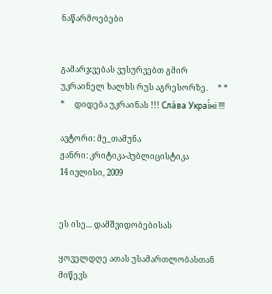ნაწარმოებები


გამარჯვებას ვუსურვებთ გმირ უკრაინელ ხალხს რუს აგრესორზე.     * * *     დიდება უკრაინას !!! Сла́ва Украї́ні !!!

ავტორი: მე_თამუნა
ჟანრი: კრიტიკა-პუბლიცისტიკა
14 ივლისი, 2009


ეს ისე... დამშვიდობებისას

ყოველდღე ათას უსამართლობასთან მიწევს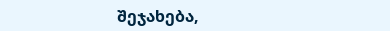შეჯახება,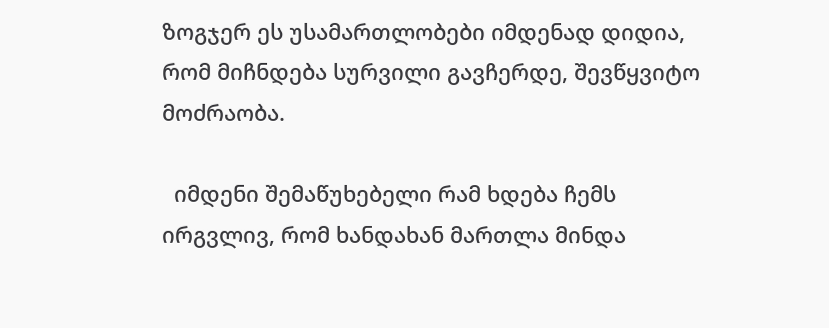ზოგჯერ ეს უსამართლობები იმდენად დიდია, რომ მიჩნდება სურვილი გავჩერდე, შევწყვიტო მოძრაობა.

  იმდენი შემაწუხებელი რამ ხდება ჩემს ირგვლივ, რომ ხანდახან მართლა მინდა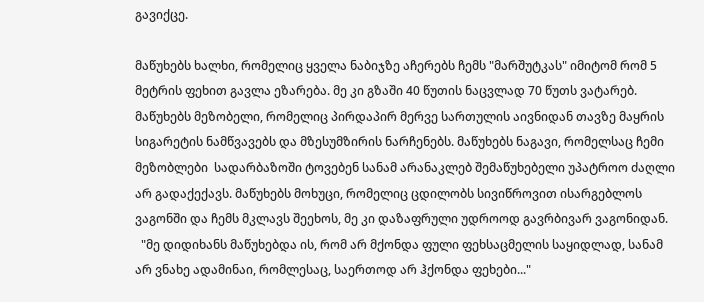გავიქცე.

მაწუხებს ხალხი, რომელიც ყველა ნაბიჯზე აჩერებს ჩემს "მარშუტკას" იმიტომ რომ 5 მეტრის ფეხით გავლა ეზარება. მე კი გზაში 40 წუთის ნაცვლად 70 წუთს ვატარებ. მაწუხებს მეზობელი, რომელიც პირდაპირ მერვე სართულის აივნიდან თავზე მაყრის სიგარეტის ნამწვავებს და მზესუმზირის ნარჩენებს. მაწუხებს ნაგავი, რომელსაც ჩემი მეზობლები  სადარბაზოში ტოვებენ სანამ არანაკლებ შემაწუხებელი უპატროო ძაღლი არ გადაქექავს. მაწუხებს მოხუცი, რომელიც ცდილობს სივიწროვით ისარგებლოს ვაგონში და ჩემს მკლავს შეეხოს, მე კი დაზაფრული უდროოდ გავრბივარ ვაგონიდან.
  "მე დიდიხანს მაწუხებდა ის, რომ არ მქონდა ფული ფეხსაცმელის საყიდლად, სანამ არ ვნახე ადამინაი, რომლესაც, საერთოდ არ ჰქონდა ფეხები..."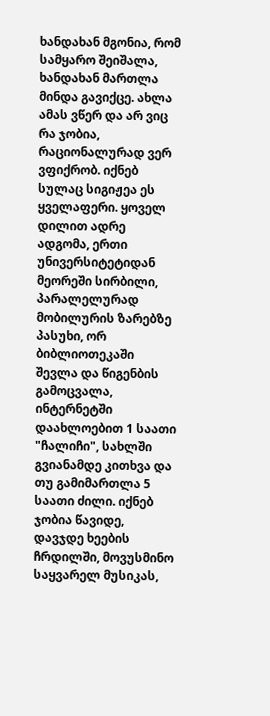ხანდახან მგონია, რომ სამყარო შეიშალა, ხანდახან მართლა მინდა გავიქცე. ახლა ამას ვწერ და არ ვიც რა ჯობია, რაციონალურად ვერ ვფიქრობ. იქნებ სულაც სიგიჟეა ეს ყველაფერი. ყოველ დილით ადრე ადგომა, ერთი უნივერსიტეტიდან მეორეში სირბილი, პარალელურად მობილურის ზარებზე პასუხი, ორ ბიბლიოთეკაში შევლა და წიგენბის გამოცვალა, ინტერნეტში დაახლოებით 1 საათი "ჩალიჩი", სახლში გვიანამდე კითხვა და თუ გამიმართლა 5 საათი ძილი. იქნებ ჯობია წავიდე, დავჯდე ხეების ჩრდილში, მოვუსმინო საყვარელ მუსიკას,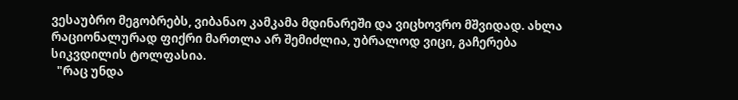ვესაუბრო მეგობრებს, ვიბანაო კამკამა მდინარეში და ვიცხოვრო მშვიდად. ახლა რაციონალურად ფიქრი მართლა არ შემიძლია, უბრალოდ ვიცი, გაჩერება სიკვდილის ტოლფასია.
  "რაც უნდა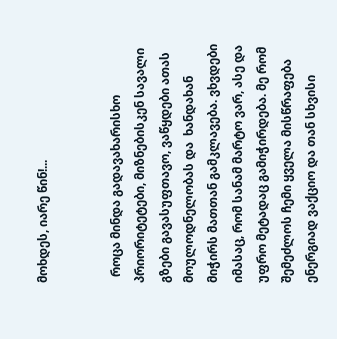მოხდეს, იარე წინ!...


  როცა მინდა გადავახარისხო პრიორიტეტები, მიზნებისკენ სავალი გზები გავასუფთავო, ვაწყდები ათას მოულოდნელობას და  ხანდახან მიჭირს მათთან გამკლავება. ვხვდები იმასაც, რომ სანამ მარტო ვარ, ასე და უფრო მეტადაც გამიჭირდება. მე რომ შემეძლოს ჩემი ყველა მისწრაფება ენერგიად ვაქციო და თან სხვისი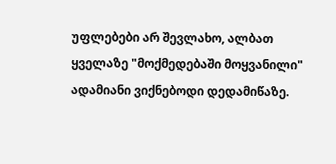უფლებები არ შევლახო, ალბათ ყველაზე "მოქმედებაში მოყვანილი" ადამიანი ვიქნებოდი დედამიწაზე.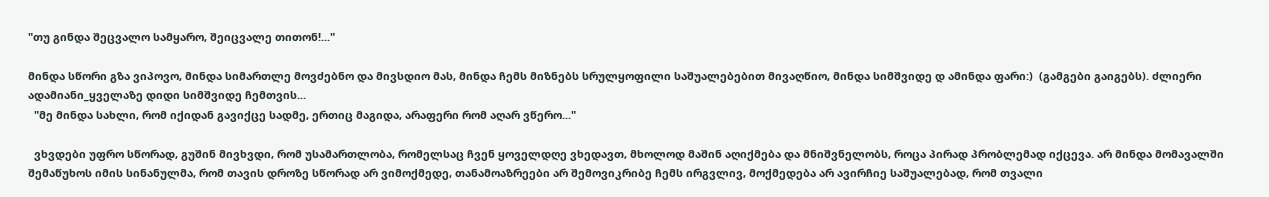"თუ გინდა შეცვალო სამყარო, შეიცვალე თითონ!..."

მინდა სწორი გზა ვიპოვო, მინდა სიმართლე მოვძებნო და მივსდიო მას, მინდა ჩემს მიზნებს სრულყოფილი საშუალებებით მივაღწიო, მინდა სიმშვიდე დ ამინდა ფარი:)  (გამგები გაიგებს). ძლიერი ადამიანი_ყველაზე დიდი სიმშვიდე ჩემთვის...
  "მე მინდა სახლი, რომ იქიდან გავიქცე სადმე, ერთიც მაგიდა, არაფერი რომ აღარ ვწერო..."

  ვხვდები უფრო სწორად, გუშინ მივხვდი, რომ უსამართლობა, რომელსაც ჩვენ ყოველდღე ვხედავთ, მხოლოდ მაშინ აღიქმება და მნიშვნელობს, როცა პირად პრობლემად იქცევა. არ მინდა მომავალში შემაწუხოს იმის სინანულმა, რომ თავის დროზე სწორად არ ვიმოქმედე, თანამოაზრეები არ შემოვიკრიბე ჩემს ირგვლივ, მოქმედება არ ავირჩიე საშუალებად, რომ თვალი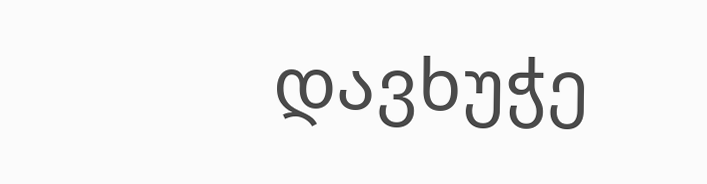დავხუჭე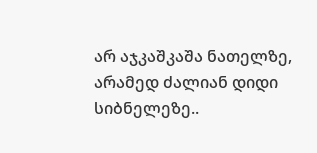არ აჯკაშკაშა ნათელზე, არამედ ძალიან დიდი სიბნელეზე..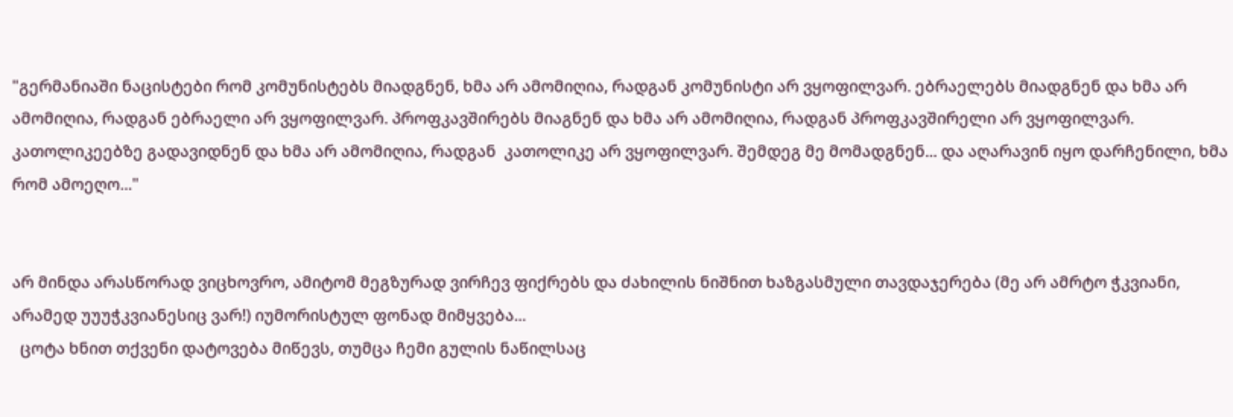"გერმანიაში ნაცისტები რომ კომუნისტებს მიადგნენ, ხმა არ ამომიღია, რადგან კომუნისტი არ ვყოფილვარ. ებრაელებს მიადგნენ და ხმა არ ამომიღია, რადგან ებრაელი არ ვყოფილვარ. პროფკავშირებს მიაგნენ და ხმა არ ამომიღია, რადგან პროფკავშირელი არ ვყოფილვარ. კათოლიკეებზე გადავიდნენ და ხმა არ ამომიღია, რადგან  კათოლიკე არ ვყოფილვარ. შემდეგ მე მომადგნენ... და აღარავინ იყო დარჩენილი, ხმა რომ ამოეღო..."


არ მინდა არასწორად ვიცხოვრო, ამიტომ მეგზურად ვირჩევ ფიქრებს და ძახილის ნიშნით ხაზგასმული თავდაჯერება (მე არ ამრტო ჭკვიანი, არამედ უუუჭკვიანესიც ვარ!) იუმორისტულ ფონად მიმყვება...
  ცოტა ხნით თქვენი დატოვება მიწევს, თუმცა ჩემი გულის ნაწილსაც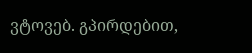ვტოვებ. გპირდებით,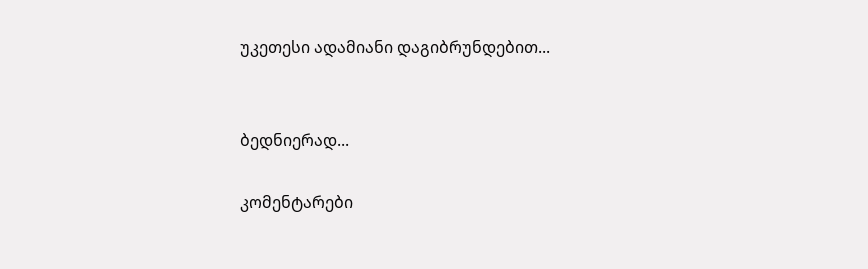უკეთესი ადამიანი დაგიბრუნდებით...


ბედნიერად...

კომენტარები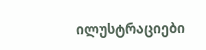ილუსტრაციები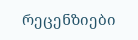რეცენზიები